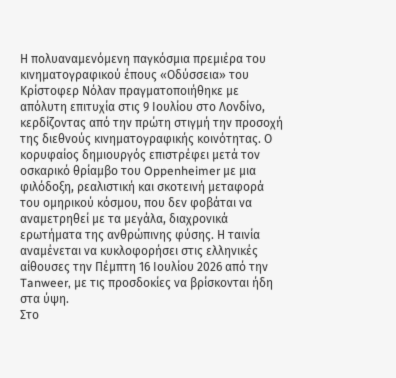Η πολυαναμενόμενη παγκόσμια πρεμιέρα του κινηματογραφικού έπους «Οδύσσεια» του Κρίστοφερ Νόλαν πραγματοποιήθηκε με απόλυτη επιτυχία στις 9 Ιουλίου στο Λονδίνο, κερδίζοντας από την πρώτη στιγμή την προσοχή της διεθνούς κινηματογραφικής κοινότητας. Ο κορυφαίος δημιουργός επιστρέφει μετά τον οσκαρικό θρίαμβο του Oppenheimer με μια φιλόδοξη, ρεαλιστική και σκοτεινή μεταφορά του ομηρικού κόσμου, που δεν φοβάται να αναμετρηθεί με τα μεγάλα, διαχρονικά ερωτήματα της ανθρώπινης φύσης. Η ταινία αναμένεται να κυκλοφορήσει στις ελληνικές αίθουσες την Πέμπτη 16 Ιουλίου 2026 από την Tanweer, με τις προσδοκίες να βρίσκονται ήδη στα ύψη.
Στο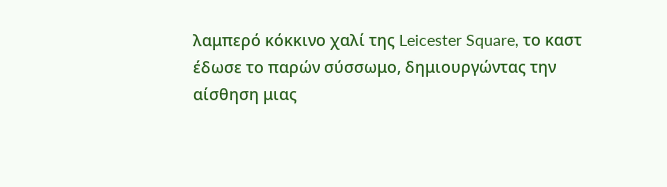λαμπερό κόκκινο χαλί της Leicester Square, το καστ έδωσε το παρών σύσσωμο, δημιουργώντας την αίσθηση μιας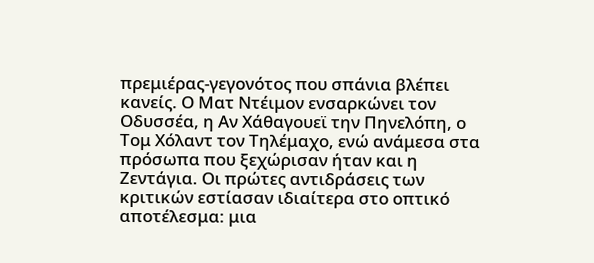πρεμιέρας-γεγονότος που σπάνια βλέπει κανείς. Ο Ματ Ντέιμον ενσαρκώνει τον Οδυσσέα, η Αν Χάθαγουεϊ την Πηνελόπη, ο Τομ Χόλαντ τον Τηλέμαχο, ενώ ανάμεσα στα πρόσωπα που ξεχώρισαν ήταν και η Ζεντάγια. Οι πρώτες αντιδράσεις των κριτικών εστίασαν ιδιαίτερα στο οπτικό αποτέλεσμα: μια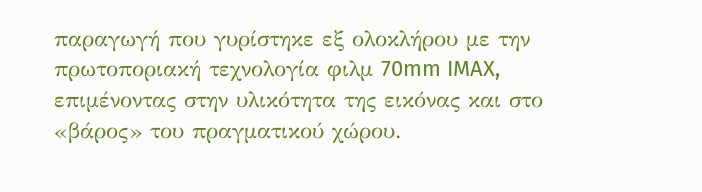παραγωγή που γυρίστηκε εξ ολοκλήρου με την πρωτοποριακή τεχνολογία φιλμ 70mm IMAX, επιμένοντας στην υλικότητα της εικόνας και στο «βάρος» του πραγματικού χώρου.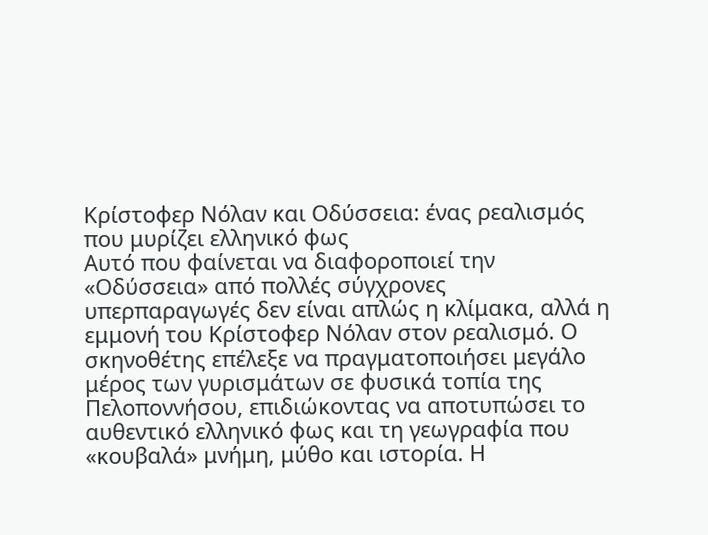Κρίστοφερ Νόλαν και Οδύσσεια: ένας ρεαλισμός που μυρίζει ελληνικό φως
Αυτό που φαίνεται να διαφοροποιεί την «Οδύσσεια» από πολλές σύγχρονες υπερπαραγωγές δεν είναι απλώς η κλίμακα, αλλά η εμμονή του Κρίστοφερ Νόλαν στον ρεαλισμό. Ο σκηνοθέτης επέλεξε να πραγματοποιήσει μεγάλο μέρος των γυρισμάτων σε φυσικά τοπία της Πελοποννήσου, επιδιώκοντας να αποτυπώσει το αυθεντικό ελληνικό φως και τη γεωγραφία που «κουβαλά» μνήμη, μύθο και ιστορία. Η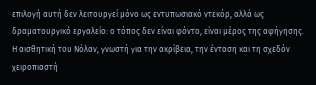επιλογή αυτή δεν λειτουργεί μόνο ως εντυπωσιακό ντεκόρ, αλλά ως δραματουργικό εργαλείο: ο τόπος δεν είναι φόντο, είναι μέρος της αφήγησης.
Η αισθητική του Νόλαν, γνωστή για την ακρίβεια, την ένταση και τη σχεδόν χειροπιαστή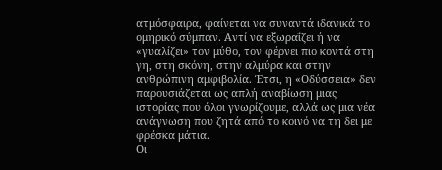ατμόσφαιρα, φαίνεται να συναντά ιδανικά το ομηρικό σύμπαν. Αντί να εξωραΐζει ή να «γυαλίζει» τον μύθο, τον φέρνει πιο κοντά στη γη, στη σκόνη, στην αλμύρα και στην ανθρώπινη αμφιβολία. Έτσι, η «Οδύσσεια» δεν παρουσιάζεται ως απλή αναβίωση μιας ιστορίας που όλοι γνωρίζουμε, αλλά ως μια νέα ανάγνωση που ζητά από το κοινό να τη δει με φρέσκα μάτια.
Οι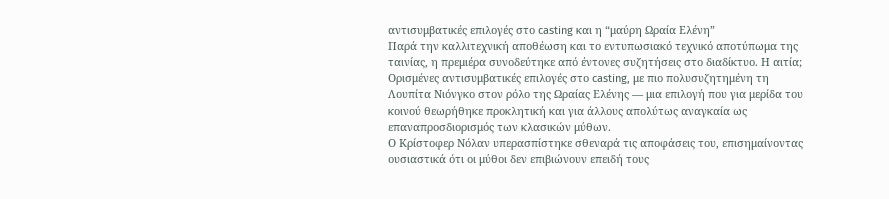αντισυμβατικές επιλογές στο casting και η “μαύρη Ωραία Ελένη”
Παρά την καλλιτεχνική αποθέωση και το εντυπωσιακό τεχνικό αποτύπωμα της ταινίας, η πρεμιέρα συνοδεύτηκε από έντονες συζητήσεις στο διαδίκτυο. Η αιτία; Ορισμένες αντισυμβατικές επιλογές στο casting, με πιο πολυσυζητημένη τη Λουπίτα Νιόνγκο στον ρόλο της Ωραίας Ελένης — μια επιλογή που για μερίδα του κοινού θεωρήθηκε προκλητική και για άλλους απολύτως αναγκαία ως επαναπροσδιορισμός των κλασικών μύθων.
Ο Κρίστοφερ Νόλαν υπερασπίστηκε σθεναρά τις αποφάσεις του, επισημαίνοντας ουσιαστικά ότι οι μύθοι δεν επιβιώνουν επειδή τους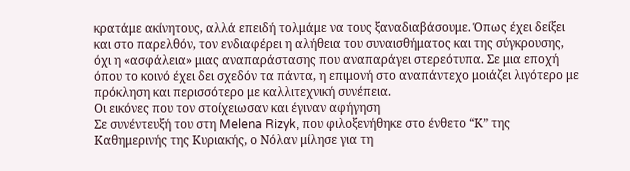κρατάμε ακίνητους, αλλά επειδή τολμάμε να τους ξαναδιαβάσουμε. Όπως έχει δείξει και στο παρελθόν, τον ενδιαφέρει η αλήθεια του συναισθήματος και της σύγκρουσης, όχι η «ασφάλεια» μιας αναπαράστασης που αναπαράγει στερεότυπα. Σε μια εποχή όπου το κοινό έχει δει σχεδόν τα πάντα, η επιμονή στο αναπάντεχο μοιάζει λιγότερο με πρόκληση και περισσότερο με καλλιτεχνική συνέπεια.
Οι εικόνες που τον στοίχειωσαν και έγιναν αφήγηση
Σε συνέντευξή του στη Melena Rizyk, που φιλοξενήθηκε στο ένθετο “Κ” της Καθημερινής της Κυριακής, ο Νόλαν μίλησε για τη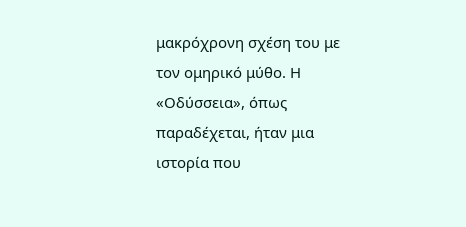μακρόχρονη σχέση του με τον ομηρικό μύθο. Η «Οδύσσεια», όπως παραδέχεται, ήταν μια ιστορία που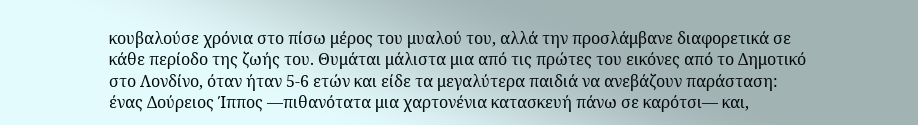κουβαλούσε χρόνια στο πίσω μέρος του μυαλού του, αλλά την προσλάμβανε διαφορετικά σε κάθε περίοδο της ζωής του. Θυμάται μάλιστα μια από τις πρώτες του εικόνες από το Δημοτικό στο Λονδίνο, όταν ήταν 5-6 ετών και είδε τα μεγαλύτερα παιδιά να ανεβάζουν παράσταση: ένας Δούρειος Ίππος —πιθανότατα μια χαρτονένια κατασκευή πάνω σε καρότσι— και,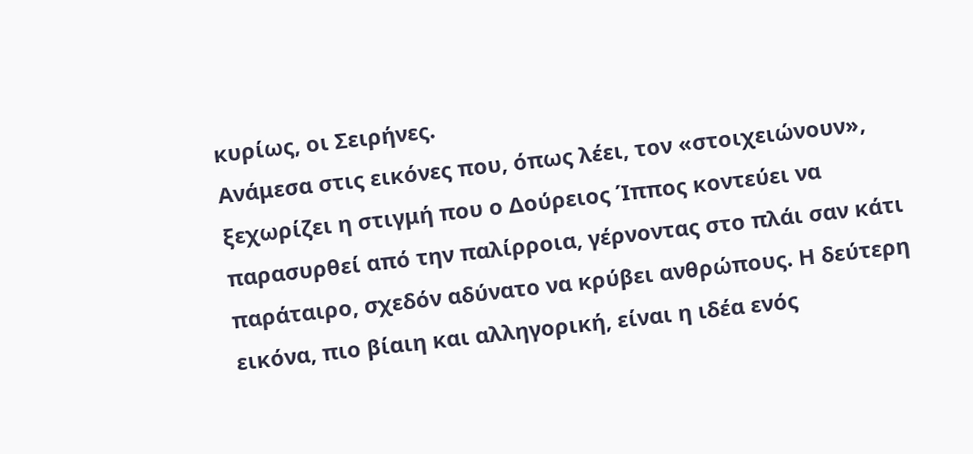κυρίως, οι Σειρήνες.
Ανάμεσα στις εικόνες που, όπως λέει, τον «στοιχειώνουν», ξεχωρίζει η στιγμή που ο Δούρειος Ίππος κοντεύει να παρασυρθεί από την παλίρροια, γέρνοντας στο πλάι σαν κάτι παράταιρο, σχεδόν αδύνατο να κρύβει ανθρώπους. Η δεύτερη εικόνα, πιο βίαιη και αλληγορική, είναι η ιδέα ενός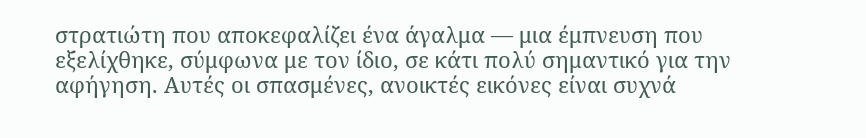στρατιώτη που αποκεφαλίζει ένα άγαλμα — μια έμπνευση που εξελίχθηκε, σύμφωνα με τον ίδιο, σε κάτι πολύ σημαντικό για την αφήγηση. Αυτές οι σπασμένες, ανοικτές εικόνες είναι συχνά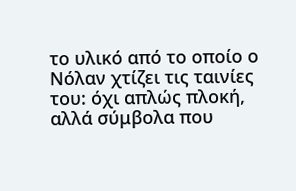το υλικό από το οποίο ο Νόλαν χτίζει τις ταινίες του: όχι απλώς πλοκή, αλλά σύμβολα που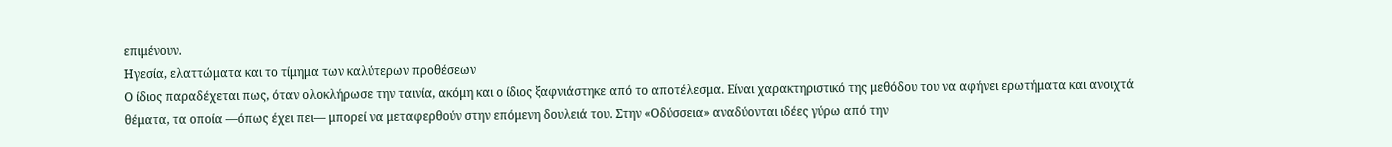επιμένουν.
Ηγεσία, ελαττώματα και το τίμημα των καλύτερων προθέσεων
Ο ίδιος παραδέχεται πως, όταν ολοκλήρωσε την ταινία, ακόμη και ο ίδιος ξαφνιάστηκε από το αποτέλεσμα. Είναι χαρακτηριστικό της μεθόδου του να αφήνει ερωτήματα και ανοιχτά θέματα, τα οποία —όπως έχει πει— μπορεί να μεταφερθούν στην επόμενη δουλειά του. Στην «Οδύσσεια» αναδύονται ιδέες γύρω από την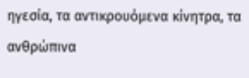ηγεσία, τα αντικρουόμενα κίνητρα, τα ανθρώπινα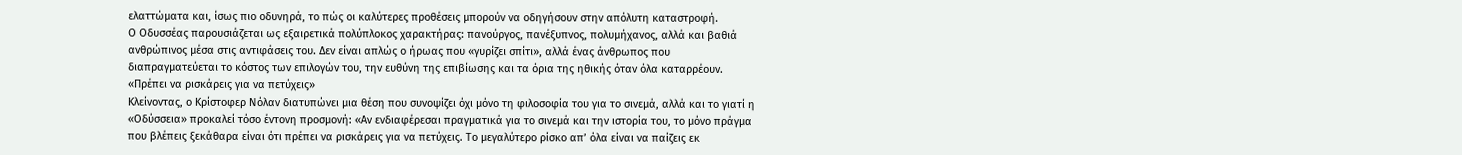ελαττώματα και, ίσως πιο οδυνηρά, το πώς οι καλύτερες προθέσεις μπορούν να οδηγήσουν στην απόλυτη καταστροφή.
Ο Οδυσσέας παρουσιάζεται ως εξαιρετικά πολύπλοκος χαρακτήρας: πανούργος, πανέξυπνος, πολυμήχανος, αλλά και βαθιά ανθρώπινος μέσα στις αντιφάσεις του. Δεν είναι απλώς ο ήρωας που «γυρίζει σπίτι», αλλά ένας άνθρωπος που διαπραγματεύεται το κόστος των επιλογών του, την ευθύνη της επιβίωσης και τα όρια της ηθικής όταν όλα καταρρέουν.
«Πρέπει να ρισκάρεις για να πετύχεις»
Κλείνοντας, ο Κρίστοφερ Νόλαν διατυπώνει μια θέση που συνοψίζει όχι μόνο τη φιλοσοφία του για το σινεμά, αλλά και το γιατί η «Οδύσσεια» προκαλεί τόσο έντονη προσμονή: «Αν ενδιαφέρεσαι πραγματικά για το σινεμά και την ιστορία του, το μόνο πράγμα που βλέπεις ξεκάθαρα είναι ότι πρέπει να ρισκάρεις για να πετύχεις. Το μεγαλύτερο ρίσκο απ’ όλα είναι να παίζεις εκ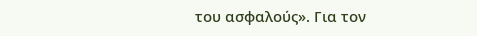του ασφαλούς». Για τον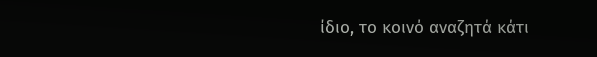ίδιο, το κοινό αναζητά κάτι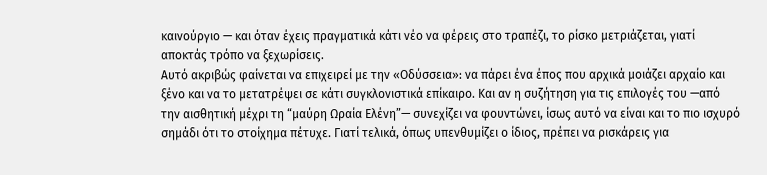καινούργιο — και όταν έχεις πραγματικά κάτι νέο να φέρεις στο τραπέζι, το ρίσκο μετριάζεται, γιατί αποκτάς τρόπο να ξεχωρίσεις.
Αυτό ακριβώς φαίνεται να επιχειρεί με την «Οδύσσεια»: να πάρει ένα έπος που αρχικά μοιάζει αρχαίο και ξένο και να το μετατρέψει σε κάτι συγκλονιστικά επίκαιρο. Και αν η συζήτηση για τις επιλογές του —από την αισθητική μέχρι τη “μαύρη Ωραία Ελένη”— συνεχίζει να φουντώνει, ίσως αυτό να είναι και το πιο ισχυρό σημάδι ότι το στοίχημα πέτυχε. Γιατί τελικά, όπως υπενθυμίζει ο ίδιος, πρέπει να ρισκάρεις για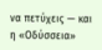να πετύχεις — και η «Οδύσσεια»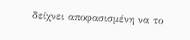δείχνει αποφασισμένη να το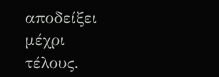αποδείξει μέχρι τέλους.